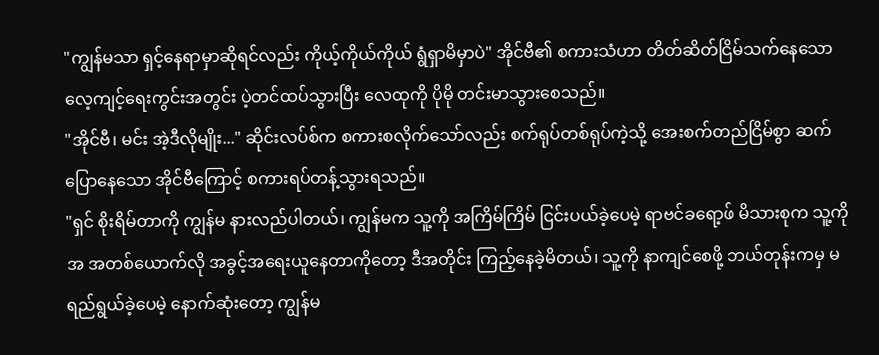"ကျွန်မသာ ရှင့်နေရာမှာဆိုရင်လည်း ကိုယ့်ကိုယ်ကိုယ် ရွံရှာမိမှာပဲ" အိုင်ဗီ၏ စကားသံဟာ တိတ်ဆိတ်ငြိမ်သက်နေသော လေ့ကျင့်ရေးကွင်းအတွင်း ပဲ့တင်ထပ်သွားပြီး လေထုကို ပိုမို တင်းမာသွားစေသည်။
"အိုင်ဗီ၊ မင်း အဲ့ဒီလိုမျိုး..." ဆိုင်းလပ်စ်က စကားစလိုက်သော်လည်း စက်ရုပ်တစ်ရုပ်ကဲ့သို့ အေးစက်တည်ငြိမ်စွာ ဆက်ပြောနေသော အိုင်ဗီကြောင့် စကားရပ်တန့်သွားရသည်။
"ရှင် စိုးရိမ်တာကို ကျွန်မ နားလည်ပါတယ်၊ ကျွန်မက သူ့ကို အကြိမ်ကြိမ် ငြင်းပယ်ခဲ့ပေမဲ့ ရာဗင်ခရော့ဖ် မိသားစုက သူ့ကို အ အတစ်ယောက်လို အခွင့်အရေးယူနေတာကိုတော့ ဒီအတိုင်း ကြည့်နေခဲ့မိတယ်၊ သူ့ကို နာကျင်စေဖို့ ဘယ်တုန်းကမှ မရည်ရွယ်ခဲ့ပေမဲ့ နောက်ဆုံးတော့ ကျွန်မ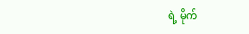ရဲ့ မိုက်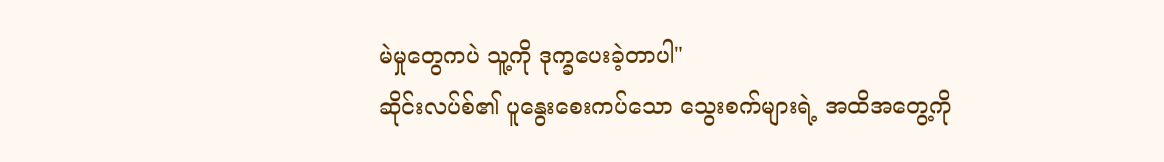မဲမှုတွေကပဲ သူ့ကို ဒုက္ခပေးခဲ့တာပါ"
ဆိုင်းလပ်စ်၏ ပူနွေးစေးကပ်သော သွေးစက်များရဲ့ အထိအတွေ့ကို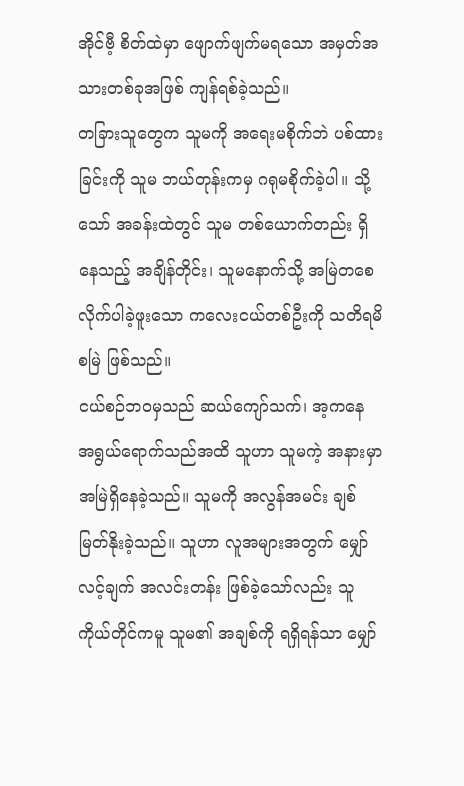အိုင်ဗီ့ စိတ်ထဲမှာ ဖျောက်ဖျက်မရသော အမှတ်အသားတစ်ခုအဖြစ် ကျန်ရစ်ခဲ့သည်။
တခြားသူတွေက သူမကို အရေးမစိုက်ဘဲ ပစ်ထားခြင်းကို သူမ ဘယ်တုန်းကမှ ဂရုမစိုက်ခဲ့ပါ။ သို့သော် အခန်းထဲတွင် သူမ တစ်ယောက်တည်း ရှိနေသည့် အချိန်တိုင်း၊ သူမနောက်သို့ အမြဲတစေ လိုက်ပါခဲ့ဖူးသော ကလေးငယ်တစ်ဦးကို သတိရမိစမြဲ ဖြစ်သည်။
ငယ်စဉ်ဘဝမှသည် ဆယ်ကျော်သက်၊ အ့ကနေ အရွယ်ရောက်သည်အထိ သူဟာ သူမကဲ့ အနားမှာ အမြဲရှိနေခဲ့သည်။ သူမကို အလွန်အမင်း ချစ်မြတ်နိုးခဲ့သည်။ သူဟာ လူအများအတွက် မျှော်လင့်ချက် အလင်းတန်း ဖြစ်ခဲ့သော်လည်း သူကိုယ်တိုင်ကမူ သူမ၏ အချစ်ကို ရရှိရန်သာ မျှော်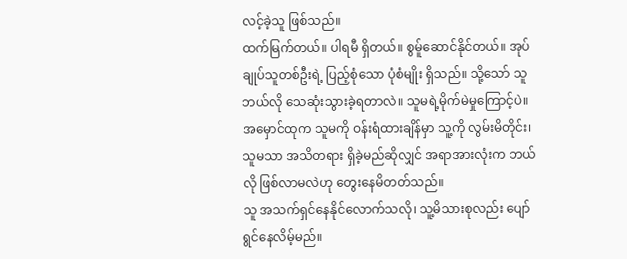လင့်ခဲ့သူ ဖြစ်သည်။
ထက်မြက်တယ်။ ပါရမီ ရှိတယ်။ စွမ်ူဆောင်နိုင်တယ်။ အုပ်ချုပ်သူတစ်ဦးရဲ့ ပြည့်စုံသော ပုံစံမျိုး ရှိသည်။ သို့သော် သူ ဘယ်လို သေဆုံးသွားခဲ့ရတာလဲ။ သူမရဲ့မိုက်မဲမှုကြောင့်ပဲ။
အမှောင်ထုက သူမကို ဝန်းရံထားချိန်မှာ သူ့ကို လွမ်းမိတိုင်း၊ သူမသာ အသိတရား ရှိခဲ့မည်ဆိုလျှင် အရာအားလုံးက ဘယ်လို ဖြစ်လာမလဲဟု တွေးနေမိတတ်သည်။
သူ အသက်ရှင်နေနိုင်လောက်သလို၊ သူ့မိသားစုလည်း ပျော်ရွင်နေလိမ့်မည်။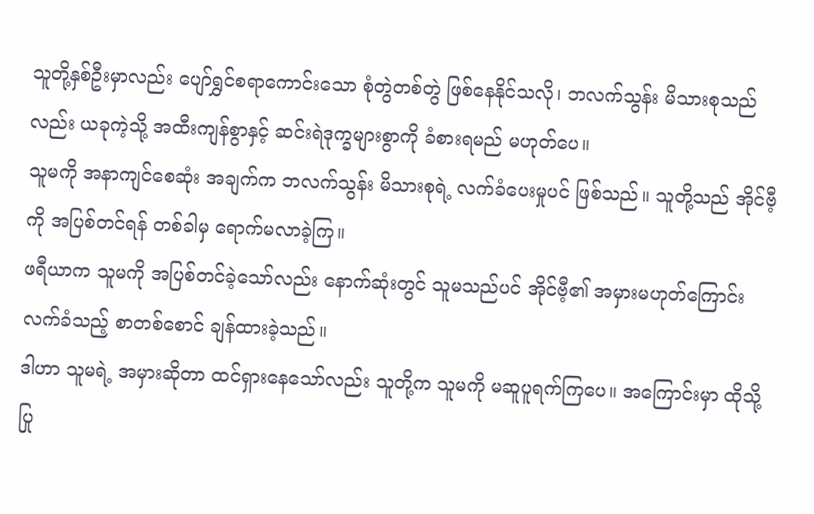သူတို့နှစ်ဦးမှာလည်း ပျော်ရွှင်စရာကောင်းသော စုံတွဲတစ်တွဲ ဖြစ်နေနိုင်သလို၊ ဘလက်သွန်း မိသားစုသည်လည်း ယခုကဲ့သို့ အထီးကျန်စွာနှင့် ဆင်းရဲဒုက္ခများစွာကို ခံစားရမည် မဟုတ်ပေ။
သူမကို အနာကျင်စေဆုံး အချက်က ဘလက်သွန်း မိသားစုရဲ့ လက်ခံပေးမှုပင် ဖြစ်သည်။ သူတို့သည် အိုင်ဗီ့ကို အပြစ်တင်ရန် တစ်ခါမှ ရောက်မလာခဲ့ကြ။
ဖရီယာက သူမကို အပြစ်တင်ခဲ့သော်လည်း နောက်ဆုံးတွင် သူမသည်ပင် အိုင်ဗီ့၏ အမှားမဟုတ်ကြောင်း လက်ခံသည့် စာတစ်စောင် ချန်ထားခဲ့သည်။
ဒါဟာ သူမရဲ့ အမှားဆိုတာ ထင်ရှားနေသော်လည်း သူတို့က သူမကို မဆူပူရက်ကြပေ။ အကြောင်းမှာ ထိုသို့ပြု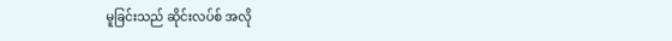မူခြင်းသည် ဆိုင်းလပ်စ် အလို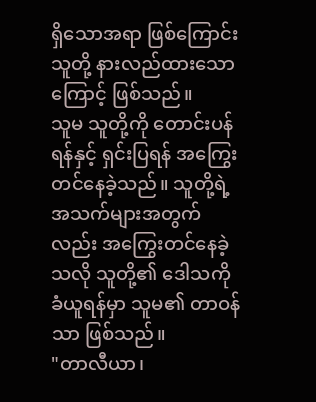ရှိသောအရာ ဖြစ်ကြောင်း သူတို့ နားလည်ထားသောကြောင့် ဖြစ်သည်။
သူမ သူတို့ကို တောင်းပန်ရန်နှင့် ရှင်းပြရန် အကြွေးတင်နေခဲ့သည်။ သူတို့ရဲ့ အသက်များအတွက်လည်း အကြွေးတင်နေခဲ့သလို သူတို့၏ ဒေါသကို ခံယူရန်မှာ သူမ၏ တာဝန်သာ ဖြစ်သည်။
"တာလီယာ၊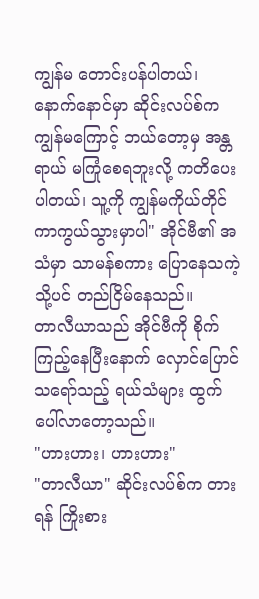ကျွန်မ တောင်းပန်ပါတယ်၊ နောက်နောင်မှာ ဆိုင်းလပ်စ်က ကျွန်မကြောင့် ဘယ်တော့မှ အန္တရာယ် မကြုံစေရဘူးလို့ ကတိပေးပါတယ်၊ သူ့ကို ကျွန်မကိုယ်တိုင် ကာကွယ်သွားမှာပါ" အိုင်ဗီ၏ အသံမှာ သာမန်စကား ပြောနေသကဲ့သို့ပင် တည်ငြိမ်နေသည်။
တာလီယာသည် အိုင်ဗီကို စိုက်ကြည့်နေပြီးနောက် လှောင်ပြောင်သရော်သည့် ရယ်သံများ ထွက်ပေါ်လာတော့သည်။
"ဟားဟား၊ ဟားဟား"
"တာလီယာ" ဆိုင်းလပ်စ်က တားရန် ကြိုးစား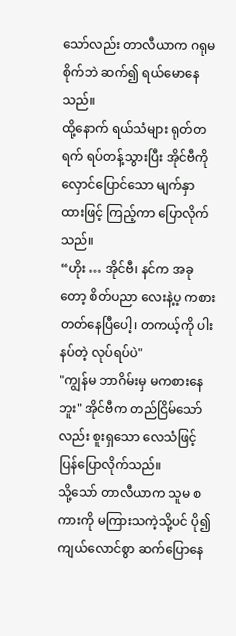သော်လည်း တာလီယာက ဂရုမစိုက်ဘဲ ဆက်၍ ရယ်မောနေသည်။
ထို့နောက် ရယ်သံများ ရုတ်တရက် ရပ်တန့်သွားပြီး အိုင်ဗီကို လှောင်ပြောင်သော မျက်နှာထားဖြင့် ကြည့်ကာ ပြောလိုက်သည်။
“ဟိုး … အိုင်ဗီ၊ နင်က အခုတော့ စိတ်ပညာ လေးနဲ့ပ့ ကစားတတ်နေပြီပေါ့၊ တကယ့်ကို ပါးနပ်တဲ့ လုပ်ရပ်ပဲ"
"ကျွန်မ ဘာဂိမ်းမှ မကစားနေဘူး" အိုင်ဗီက တည်ငြိမ်သော်လည်း စူးရှသော လေသံဖြင့် ပြန်ပြောလိုက်သည်။
သို့သော် တာလီယာက သူမ စကားကို မကြားသကဲ့သို့ပင် ပို၍ ကျယ်လောင်စွာ ဆက်ပြောနေ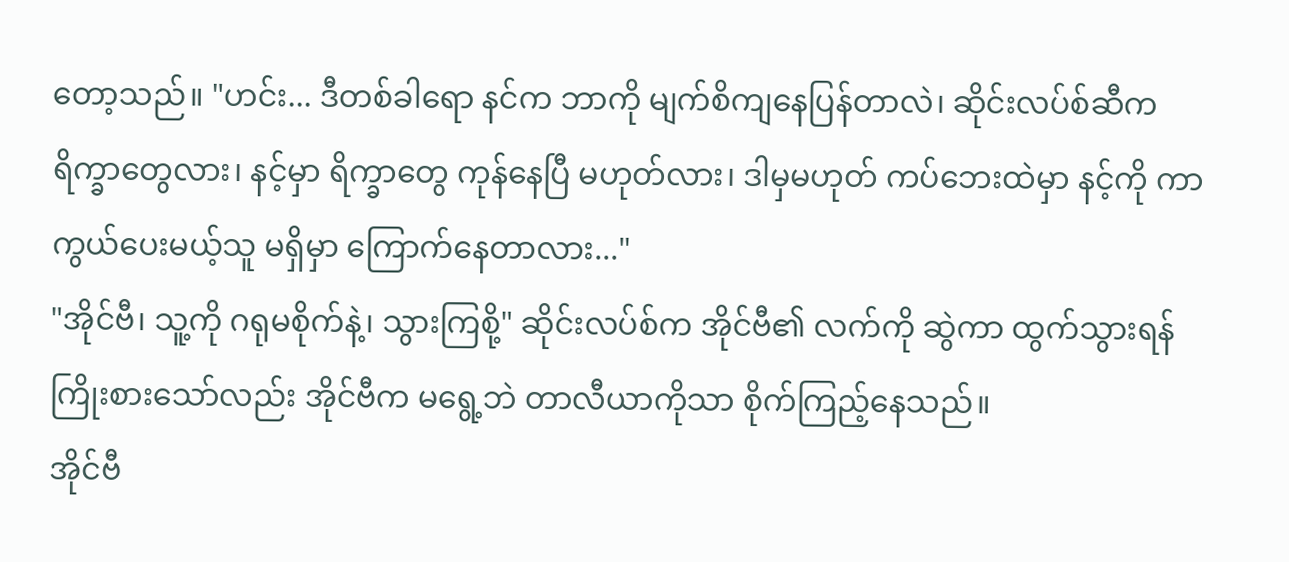တော့သည်။ "ဟင်း... ဒီတစ်ခါရော နင်က ဘာကို မျက်စိကျနေပြန်တာလဲ၊ ဆိုင်းလပ်စ်ဆီက ရိက္ခာတွေလား၊ နင့်မှာ ရိက္ခာတွေ ကုန်နေပြီ မဟုတ်လား၊ ဒါမှမဟုတ် ကပ်ဘေးထဲမှာ နင့်ကို ကာကွယ်ပေးမယ့်သူ မရှိမှာ ကြောက်နေတာလား..."
"အိုင်ဗီ၊ သူ့ကို ဂရုမစိုက်နဲ့၊ သွားကြစို့" ဆိုင်းလပ်စ်က အိုင်ဗီ၏ လက်ကို ဆွဲကာ ထွက်သွားရန် ကြိုးစားသော်လည်း အိုင်ဗီက မရွေ့ဘဲ တာလီယာကိုသာ စိုက်ကြည့်နေသည်။
အိုင်ဗီ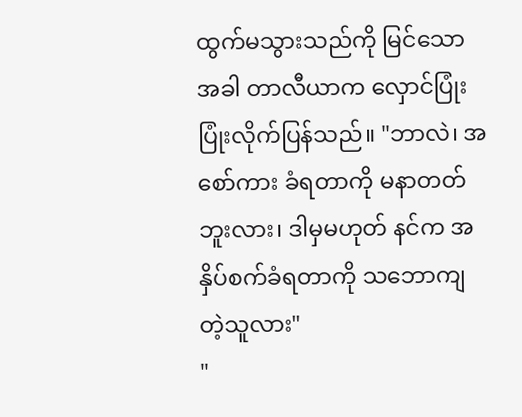ထွက်မသွားသည်ကို မြင်သောအခါ တာလီယာက လှောင်ပြုံးပြုံးလိုက်ပြန်သည်။ "ဘာလဲ၊ အစော်ကား ခံရတာကို မနာတတ်ဘူးလား၊ ဒါမှမဟုတ် နင်က အနှိပ်စက်ခံရတာကို သဘောကျတဲ့သူလား"
"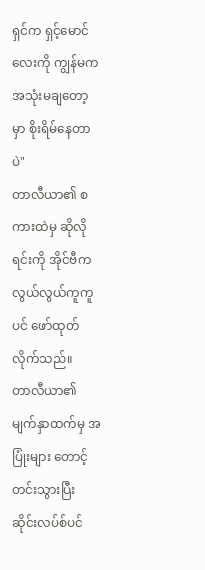ရှင်က ရှင့်မောင်လေးကို ကျွန်မက အသုံးမချတော့မှာ စိုးရိမ်နေတာပဲ"
တာလီယာ၏ စကားထဲမှ ဆိုလိုရင်းကို အိုင်ဗီက လွယ်လွယ်ကူကူပင် ဖော်ထုတ်လိုက်သည်။
တာလီယာ၏ မျက်နှာထက်မှ အပြုံးများ တောင့်တင်းသွားပြီး ဆိုင်းလပ်စ်ပင်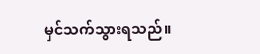မှင်သက်သွားရသည်။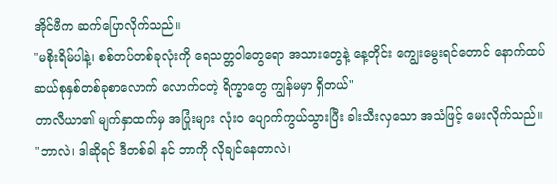အိုင်ဗီက ဆက်ပြောလိုက်သည်။
"မစိုးရိမ်ပါနဲ့၊ စစ်တပ်တစ်ခုလုံးကို ရေသတ္တဝါတွေရော အသားတွေနဲ့ နေ့တိုင်း ကျွေးမွေးရင်တောင် နောက်ထပ် ဆယ်စုနှစ်တစ်ခုစာလောက် လောက်ငတဲ့ ရိက္ခာတွေ ကျွန်မမှာ ရှိတယ်"
တာလီယာ၏ မျက်နှာထက်မှ အပြုံးများ လုံးဝ ပျောက်ကွယ်သွားပြီး ခါးသီးလှသော အသံဖြင့် မေးလိုက်သည်။
"ဘာလဲ၊ ဒါဆိုရင် ဒီတစ်ခါ နင် ဘာကို လိုချင်နေတာလဲ၊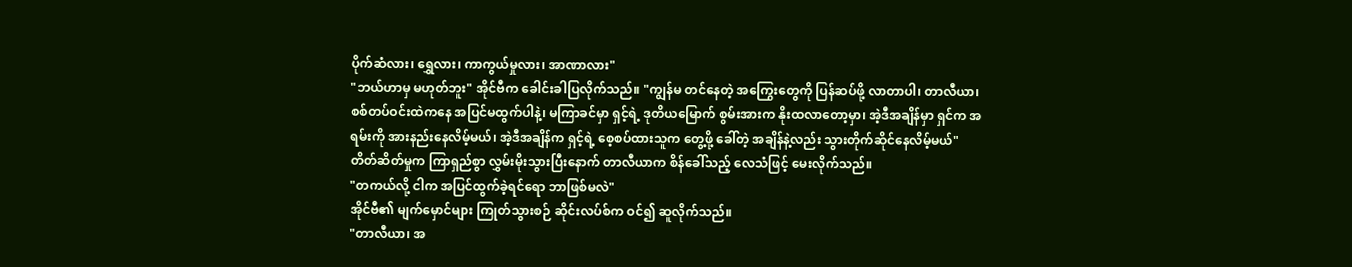ပိုက်ဆံလား၊ ရွှေလား၊ ကာကွယ်မှုလား၊ အာဏာလား"
"ဘယ်ဟာမှ မဟုတ်ဘူး" အိုင်ဗီက ခေါင်းခါပြလိုက်သည်။ "ကျွန်မ တင်နေတဲ့ အကြွေးတွေကို ပြန်ဆပ်ဖို့ လာတာပါ၊ တာလီယာ၊ စစ်တပ်ဝင်းထဲကနေ အပြင်မထွက်ပါနဲ့၊ မကြာခင်မှာ ရှင့်ရဲ့ ဒုတိယမြောက် စွမ်းအားက နိုးထလာတော့မှာ၊ အဲ့ဒီအချိန်မှာ ရှင်က အရမ်းကို အားနည်းနေလိမ့်မယ်၊ အဲ့ဒီအချိန်က ရှင့်ရဲ့ စေ့စပ်ထားသူက တွေ့ဖို့ ခေါ်တဲ့ အချိန်နဲ့လည်း သွားတိုက်ဆိုင်နေလိမ့်မယ်"
တိတ်ဆိတ်မှုက ကြာရှည်စွာ လွှမ်းမိုးသွားပြီးနောက် တာလီယာက စိန်ခေါ်သည့် လေသံဖြင့် မေးလိုက်သည်။
"တကယ်လို့ ငါက အပြင်ထွက်ခဲ့ရင်ရော ဘာဖြစ်မလဲ"
အိုင်ဗီ၏ မျက်မှောင်များ ကြုတ်သွားစဉ် ဆိုင်းလပ်စ်က ဝင်၍ ဆူလိုက်သည်။
"တာလီယာ၊ အ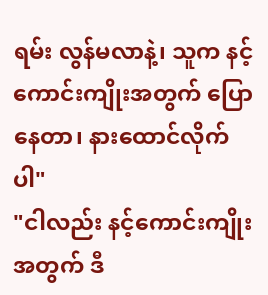ရမ်း လွန်မလာနဲ့၊ သူက နင့်ကောင်းကျိုးအတွက် ပြောနေတာ၊ နားထောင်လိုက်ပါ"
"ငါလည်း နင့်ကောင်းကျိုးအတွက် ဒီ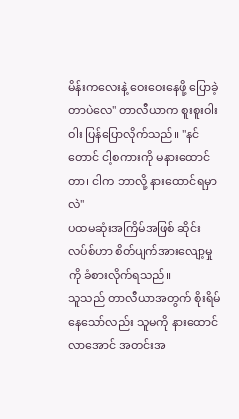မိန်းကလေးနဲ့ ဝေးဝေးနေဖို့ ပြောခဲ့တာပဲလေ" တာလီယာက စူးစူးဝါးဝါး ပြန်ပြောလိုက်သည်။ "နင်တောင် ငါ့စကားကို မနားထောင်တာ၊ ငါက ဘာလို့ နားထောင်ရမှာလဲ"
ပထမဆုံးအကြိမ်အဖြစ် ဆိုင်းလပ်စ်ဟာ စိတ်ပျက်အားလျော့မှုကို ခံစားလိုက်ရသည်။
သူသည် တာလီယာအတွက် စိုးရိမ်နေသော်လည်း သူမကို နားထောင်လာအောင် အတင်းအ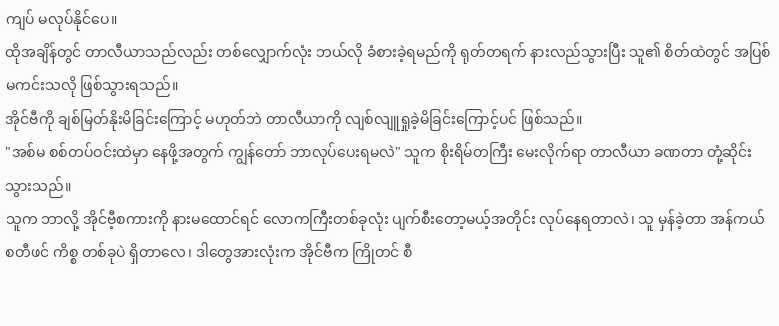ကျပ် မလုပ်နိုင်ပေ။
ထိုအချိန်တွင် တာလီယာသည်လည်း တစ်လျှောက်လုံး ဘယ်လို ခံစားခဲ့ရမည်ကို ရုတ်တရက် နားလည်သွားပြီး သူ၏ စိတ်ထဲတွင် အပြစ်မကင်းသလို ဖြစ်သွားရသည်။
အိုင်ဗီကို ချစ်မြတ်နိုးမိခြင်းကြောင့် မဟုတ်ဘဲ တာလီယာကို လျစ်လျူရှုခဲ့မိခြင်းကြောင့်ပင် ဖြစ်သည်။
"အစ်မ စစ်တပ်ဝင်းထဲမှာ နေဖို့အတွက် ကျွန်တော် ဘာလုပ်ပေးရမလဲ" သူက စိုးရိမ်တကြီး မေးလိုက်ရာ တာလီယာ ခဏတာ တုံ့ဆိုင်းသွားသည်။
သူက ဘာလို့ အိုင်ဗီ့စကားကို နားမထောင်ရင် လောကကြီးတစ်ခုလုံး ပျက်စီးတော့မယ့်အတိုင်း လုပ်နေရတာလဲ၊ သူ မှန်ခဲ့တာ အန်ကယ်စတီဖင် ကိစ္စ တစ်ခုပဲ ရှိတာလေ၊ ဒါတွေအားလုံးက အိုင်ဗီက ကြိုတင် စီ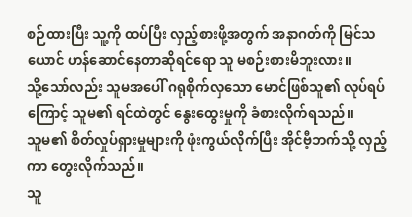စဉ်ထားပြီး သူ့ကို ထပ်ပြီး လှည့်စားဖို့အတွက် အနာဂတ်ကို မြင်သယောင် ဟန်ဆောင်နေတာဆိုရင်ရော သူ မစဉ်းစားမိဘူးလား။
သို့သော်လည်း သူမအပေါ် ဂရုစိုက်လှသော မောင်ဖြစ်သူ၏ လုပ်ရပ်ကြောင့် သူမ၏ ရင်ထဲတွင် နွေးထွေးမှုကို ခံစားလိုက်ရသည်။
သူမ၏ စိတ်လှုပ်ရှားမှုများကို ဖုံးကွယ်လိုက်ပြီး အိုင်ဗီ့ဘက်သို့ လှည့်ကာ တွေးလိုက်သည်။
သူ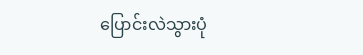ပြောင်းလဲသွားပုံ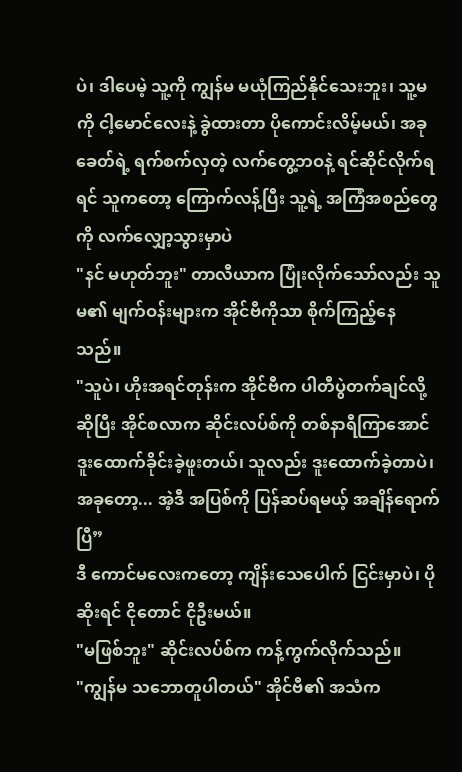ပဲ၊ ဒါပေမဲ့ သူ့ကို ကျွန်မ မယုံကြည်နိုင်သေးဘူး၊ သူ့မကို ငါ့မောင်လေးနဲ့ ခွဲထားတာ ပိုကောင်းလိမ့်မယ်၊ အခုခေတ်ရဲ့ ရက်စက်လှတဲ့ လက်တွေ့ဘဝနဲ့ ရင်ဆိုင်လိုက်ရရင် သူကတော့ ကြောက်လန့်ပြီး သူ့ရဲ့ အကြံအစည်တွေကို လက်လျှော့သွားမှာပဲ
"နင် မဟုတ်ဘူး" တာလီယာက ပြုံးလိုက်သော်လည်း သူမ၏ မျက်ဝန်းများက အိုင်ဗီကိုသာ စိုက်ကြည့်နေသည်။
"သူပဲ၊ ဟိုးအရင်တုန်းက အိုင်ဗီက ပါတီပွဲတက်ချင်လို့ဆိုပြီး အိုင်စလာက ဆိုင်းလပ်စ်ကို တစ်နာရီကြာအောင် ဒူးထောက်ခိုင်းခဲ့ဖူးတယ်၊ သူလည်း ဒူးထောက်ခဲ့တာပဲ၊ အခုတော့... အဲ့ဒီ အပြစ်ကို ပြန်ဆပ်ရမယ့် အချိန်ရောက်ပြီ”
ဒီ ကောင်မလေးကတော့ ကျိန်းသေပေါက် ငြင်းမှာပဲ၊ ပိုဆိုးရင် ငိုတောင် ငိုဦးမယ်။
"မဖြစ်ဘူး" ဆိုင်းလပ်စ်က ကန့်ကွက်လိုက်သည်။
"ကျွန်မ သဘောတူပါတယ်" အိုင်ဗီ၏ အသံက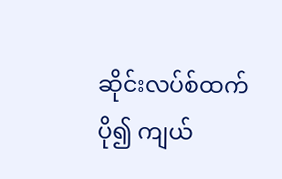ဆိုင်းလပ်စ်ထက် ပို၍ ကျယ်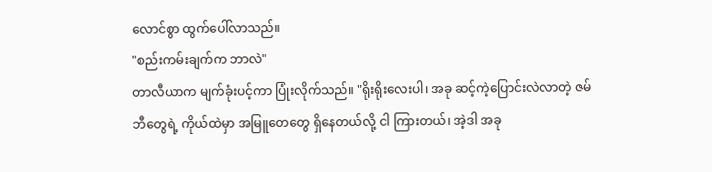လောင်စွာ ထွက်ပေါ်လာသည်။
"စည်းကမ်းချက်က ဘာလဲ"
တာလီယာက မျက်ခုံးပင့်ကာ ပြုံးလိုက်သည်။ "ရိုးရိုးလေးပါ၊ အခု ဆင့်ကဲ့ပြောင်းလဲလာတဲ့ ဇမ်ဘီတွေရဲ့ ကိုယ်ထဲမှာ အမြူတေတွေ ရှိနေတယ်လို့ ငါ ကြားတယ်၊ အဲ့ဒါ အခု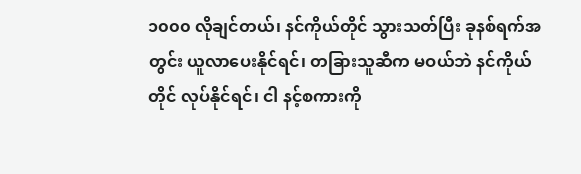၁၀၀၀ လိုချင်တယ်၊ နင်ကိုယ်တိုင် သွားသတ်ပြီး ခုနစ်ရက်အတွင်း ယူလာပေးနိုင်ရင်၊ တခြားသူဆီက မဝယ်ဘဲ နင်ကိုယ်တိုင် လုပ်နိုင်ရင်၊ ငါ နင့်စကားကို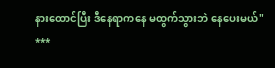နားထောင်ပြီး ဒီနေရာကနေ မထွက်သွားဘဲ နေပေးမယ်"
***